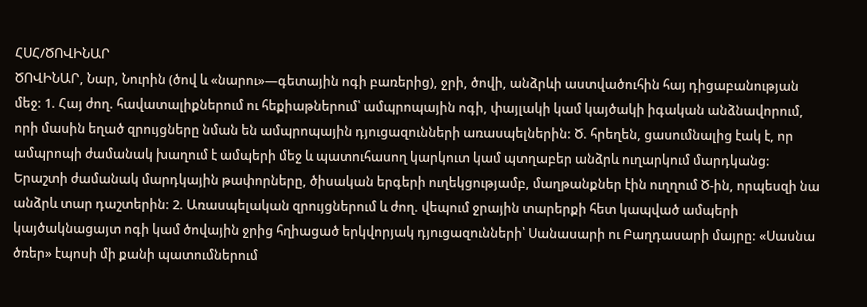ՀՍՀ/ԾՈՎԻՆԱՐ
ԾՈՎԻՆԱՐ, Նար, Նուրին (ծով և «նարու»—գետային ոգի բառերից), ջրի, ծովի, անձրևի աստվածուհին հայ դիցաբանության մեջ: 1. Հայ ժող. հավատալիքներում ու հեքիաթներում՝ ամպրոպային ոգի, փայլակի կամ կայծակի իգական անձնավորում, որի մասին եղած զրույցները նման են ամպրոպային դյուցազունների առասպելներին: Ծ. հրեղեն, ցասումնալից էակ է, որ ամպրոպի ժամանակ խաղում է ամպերի մեջ և պատուհասող կարկուտ կամ պտղաբեր անձրև ուղարկում մարդկանց: Երաշտի ժամանակ մարդկային թափորները, ծիսական երգերի ուղեկցությամբ, մաղթանքներ էին ուղղում Ծ-ին, որպեսզի նա անձրև տար դաշտերին: 2. Առասպելական զրույցներում և ժող. վեպում ջրային տարերքի հետ կապված ամպերի կայծակնացայտ ոգի կամ ծովային ջրից հղիացած երկվորյակ դյուցազունների՝ Սանասարի ու Բաղդասարի մայրը: «Սասնա ծռեր» էպոսի մի քանի պատումներում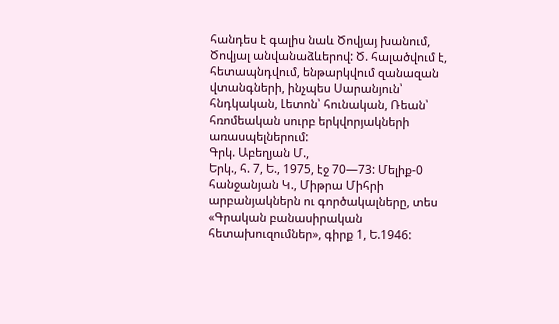հանդես է գալիս նաև Ծովյայ խանում, Ծովյալ անվանաձևերով: Ծ. հալածվում է, հետապնդվում, ենթարկվում զանազան վտանգների, ինչպես Սարանյուն՝ հնդկական, Լետոն՝ հունական, Ռեան՝ հռոմեական սուրբ երկվորյակների առասպելներում:
Գրկ. Աբեղյան Մ.,
Երկ., հ. 7, Ե., 1975, էջ 70—73: Մելիք-0 հանջանյան Կ., Միթրա Միհրի արբանյակներն ու գործակալները, տես «Գրական բանասիրական հետախուզումներ», գիրք 1, Ե.1946: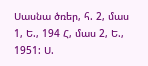Սասնա ծռեր, հ. 2, մաս 1, Ե., 194 Հ, մաս 2, Ե., 1951: Ս.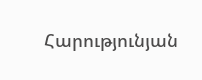Հարությունյան